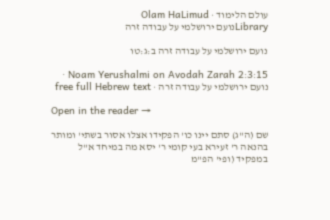עולם הלימוד · Olam HaLimud
Libraryנועם ירושלמי על עבודה זרה

נועם ירושלמי על עבודה זרה ב:ג:טו

Noam Yerushalmi on Avodah Zarah 2:3:15 · נועם ירושלמי על עבודה זרה · free full Hebrew text

Open in the reader →

שם (ה"ג) סתם יינו כו' הפקידו אצלו אסור בשתי' ומותר בהנאה ר' זעירא בעי קומי ר' יסא מה במיחד א"ל במפקיד (ופי' הפ"מ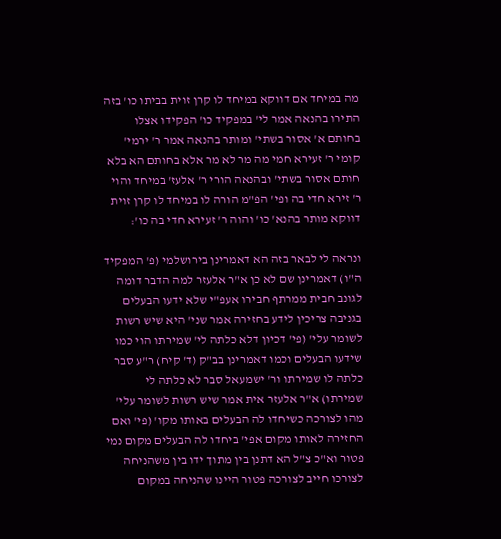מה במיחד אם דווקא במיחד לו קרן זוית בביתו כו' בזה התירו בהנאה אמר לי' במפקיד כו' הפקידו אצלו בחותם א' אסור בשתי' ומותר בהנאה אמר ר' ירמי' קומי ר' זעירא חמי מה מר לא מר אלא בחותם הא בלא חותם אסור בשתי' ובהנאה הורי ר' אלעז' במיחד והוי ר' זירא חדי בה ופי' הפ"מ הורה לו במיחד לו קרן זוית דווקא מותר בהנא' כו' והוה ר' זעירא חדי בה כו':

ונראה לי לבאר בזה הא דאמרינן בירושלמי (פ' המפקיד ה"ו) דאמרינן שם לא כן א"ר אלעזר למה הדבר דומה לגונב חבית ממרתף חבירו אעפ"י שלא ידעו הבעלים בגניבה צריכין לידע בחזירה אמר שני' היא שיש רשות לשומר עלי' (פי' דכיון דלא כלתה לי' שמירתו הוי כמו שידעו הבעלים וכמו דאמרינן בב"ק (ד' קיח) ר"ע סבר כלתה לו שמירתו ור' ישמעאל סבר לא כלתה לי שמירתו) א"ר אלעזר אית אמר שיש רשות לשומר עלי' מהו לצורכה כשיחדו לה הבעלים באותו מקו' (פי' ואם החזירה לאותו מקום אפי' ביחדו לה הבעלים מקום נמי פטור וא"כ צ"ל הא דתנן בין מתוך ידו בין משהניחה לצורכו חייב לצורכה פטור היינו שהניחה במקום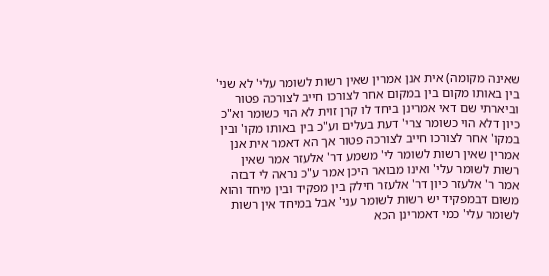שאינה מקומה) אית אנן אמרין שאין רשות לשומר עלי' לא שני' בין באותו מקום בין במקום אחר לצורכו חייב לצורכה פטור וביארתי שם דאי אמרינן ביחד לו קרן זוית לא הוי כשומר וא"כ כיון דלא הוי כשומר צרי' דעת בעלים וע"כ בין באותו מקו' ובין במקו' אחר לצורכו חייב לצורכה פטור אך הא דאמר אית אנן אמרין שאין רשות לשומר לי' משמע דר' אלעזר אמר שאין רשות לשומר עלי' ואינו מבואר היכן אמר ע"כ נראה לי דבזה אמר ר' אלעזר כיון דר' אלעזר חילק בין מפקיד ובין מיחד והוא משום דבמפקיד יש רשות לשומר עני' אבל במיחד אין רשות לשומר עלי' כמי דאמרינן הכא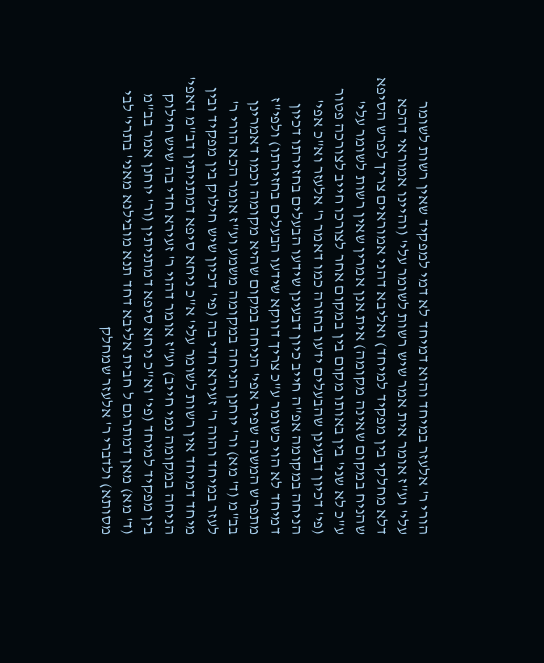הורי ר' אלעזר במיחד והוא דמיחד לא דמי למפקיד שאין רשות לשומר עלי' וע"ז אומר אית אמר שיש רשות לשומר עלי' (והיינו אמוראי דהכא דלא מחלקי בין מפקיד למיחד) ואליבא דהני אמוראים צריך לפרש הסיפא שהניח במקום שאינה מקומה) אית אנן אמרין שאין רשות לשומר עלי' ע"כ לא שני' בין באותו מקום בין במקום אחר לצורכו חייב לצורכה פטור (פי' דכיון דבעינן שהבעלים ידעו בחזרה כמו דאמר ר' אלעזר וא"כ אפי' הניחה במקומה אפ"ה חייב כיון דבעינן שידעו הבעלים בחזירתו דכיון דמיחד לא הוי כשומר ע"כ צריך דווקא שידעו הבעלים בחזירתו) ולפי"ז מתפרש המשנה שפיר אפי' הניחה במקום שהיא מקומה וכמו דאמרינן בב"מ (ד' מא) ור' יוחנן הניחה במקומה משמע וע"ז אומר הכא הורי ר' לעזר במיחד והוה ר' זעירא חדי בה (פי' דכיון שיש חילוק בין מפקיד ובין מיחד דמיחד אין רשות לשומר עלי' א"כ ניחא סיפא דמתניתין דב"מ דאפי' הניחה במקומה נמי חייב) וע"ז אומר דהוי ר' זעירא חדי בה שיש חילוק בין מפקיד למיחד (פי' וא"כ ניחא סיפא דמתניתין (ור' יוחנן אמר בב"מ (ד' מא) מאן דמתרגם ל חבית אליבא דחד תנא מובילנא מאני' בתרי' לבי מסותא) ולדברי ר' אלעזר שמחלק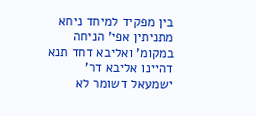בין מפקיד למיחד ניחא מתניתין אפי' הניחה במקומ' ואליבא דחד תנא דהיינו אליבא דר' ישמעאל דשומר לא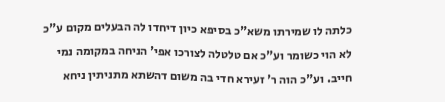כלתה לו שמירתו משא"כ בסיפא כיון דיחדו לה הבעלים מקום ע"כ לא הוי כשומר וע"כ אם טלטלה לצורכו אפי' הניחה במקומה נמי חייב. וע"כ הוה ר' זעירא חדי בה משום דהשתא מתניתין ניחא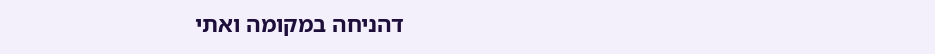דהניחה במקומה ואתי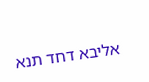אליבא דחד תנא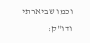וכמו שביארתי ודו"ק: